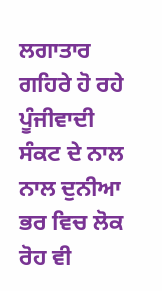ਲਗਾਤਾਰ ਗਹਿਰੇ ਹੋ ਰਹੇ ਪੂੰਜੀਵਾਦੀ ਸੰਕਟ ਦੇ ਨਾਲ ਨਾਲ ਦੁਨੀਆ ਭਰ ਵਿਚ ਲੋਕ ਰੋਹ ਵੀ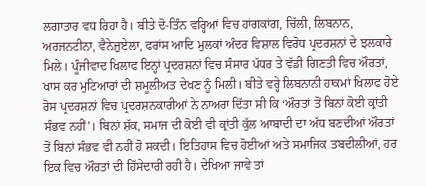ਲਗਾਤਾਰ ਵਧ ਰਿਹਾ ਹੈ। ਬੀਤੇ ਦੋ-ਤਿੰਨ ਵਰ੍ਹਿਆਂ ਵਿਚ ਹਾਂਗਕਾਂਗ, ਚਿੱਲੀ, ਲਿਬਨਾਨ, ਅਰਜਨਟੀਨਾ, ਵੈਨੇਜ਼ੁਏਲਾ, ਫਰਾਂਸ ਆਦਿ ਮੁਲਕਾਂ ਅੰਦਰ ਵਿਸ਼ਾਲ ਵਿਰੋਧ ਪ੍ਰਦਰਸ਼ਨਾਂ ਦੇ ਝਲਕਾਰੇ ਮਿਲੇ। ਪੂੰਜੀਵਾਦ ਖਿਲਾਫ ਇਨ੍ਹਾਂ ਪ੍ਰਦਰਸ਼ਨਾਂ ਵਿਚ ਸੰਸਾਰ ਪੱਧਰ ਤੇ ਵੱਡੀ ਗਿਣਤੀ ਵਿਚ ਔਰਤਾਂ, ਖਾਸ ਕਰ ਮੁਟਿਆਰਾਂ ਦੀ ਸ਼ਮੂਲੀਅਤ ਦੇਖਣ ਨੂੰ ਮਿਲੀ। ਬੀਤੇ ਵਰ੍ਹੇ ਲਿਬਨਾਨੀ ਹਾਕਮਾਂ ਖਿਲਾਫ ਹੋਏ ਰੋਸ ਪ੍ਰਦਰਸ਼ਨਾਂ ਵਿਚ ਪ੍ਰਦਰਸ਼ਨਕਾਰੀਆਂ ਨੇ ਨਾਅਰਾ ਦਿੱਤਾ ਸੀ ਕਿ ‘ਔਰਤਾਂ ਤੋਂ ਬਿਨਾਂ ਕੋਈ ਕ੍ਰਾਂਤੀ ਸੰਭਵ ਨਹੀਂ’। ਬਿਨਾਂ ਸ਼ੱਕ, ਸਮਾਜ ਦੀ ਕੋਈ ਵੀ ਕ੍ਰਾਂਤੀ ਕੁੱਲ ਆਬਾਦੀ ਦਾ ਅੱਧ ਬਣਦੀਆਂ ਔਰਤਾਂ ਤੋਂ ਬਿਨਾਂ ਸੰਭਵ ਵੀ ਨਹੀਂ ਹੋ ਸਕਦੀ। ਇਤਿਹਾਸ ਵਿਚ ਹੋਈਆਂ ਅਤੇ ਸਮਾਜਿਕ ਤਬਦੀਲੀਆਂ, ਹਰ ਇਕ ਵਿਚ ਔਰਤਾਂ ਦੀ ਹਿੱਸੇਦਾਰੀ ਰਹੀ ਹੈ। ਦੇਖਿਆ ਜਾਵੇ ਤਾਂ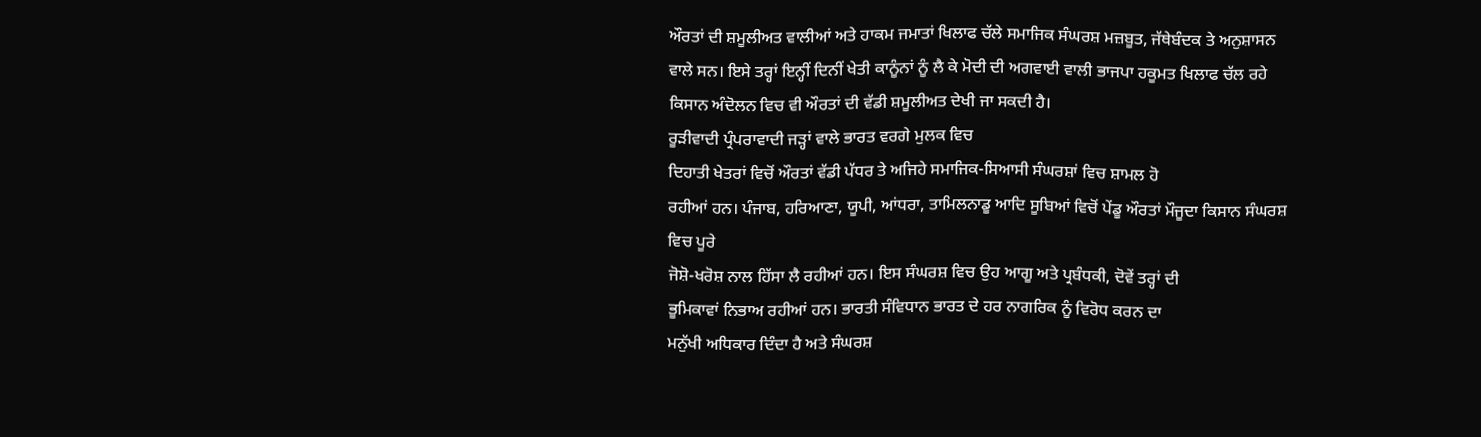ਔਰਤਾਂ ਦੀ ਸ਼ਮੂਲੀਅਤ ਵਾਲੀਆਂ ਅਤੇ ਹਾਕਮ ਜਮਾਤਾਂ ਖਿਲਾਫ ਚੱਲੇ ਸਮਾਜਿਕ ਸੰਘਰਸ਼ ਮਜ਼ਬੂਤ, ਜੱਥੇਬੰਦਕ ਤੇ ਅਨੁਸ਼ਾਸਨ ਵਾਲੇ ਸਨ। ਇਸੇ ਤਰ੍ਹਾਂ ਇਨ੍ਹੀਂ ਦਿਨੀਂ ਖੇਤੀ ਕਾਨੂੰਨਾਂ ਨੂੰ ਲੈ ਕੇ ਮੋਦੀ ਦੀ ਅਗਵਾਈ ਵਾਲੀ ਭਾਜਪਾ ਹਕੂਮਤ ਖਿਲਾਫ ਚੱਲ ਰਹੇ ਕਿਸਾਨ ਅੰਦੋਲਨ ਵਿਚ ਵੀ ਔਰਤਾਂ ਦੀ ਵੱਡੀ ਸ਼ਮੂਲੀਅਤ ਦੇਖੀ ਜਾ ਸਕਦੀ ਹੈ।
ਰੂੜੀਵਾਦੀ ਪ੍ਰੰਪਰਾਵਾਦੀ ਜੜ੍ਹਾਂ ਵਾਲੇ ਭਾਰਤ ਵਰਗੇ ਮੁਲਕ ਵਿਚ
ਦਿਹਾਤੀ ਖੇਤਰਾਂ ਵਿਚੋਂ ਔਰਤਾਂ ਵੱਡੀ ਪੱਧਰ ਤੇ ਅਜਿਹੇ ਸਮਾਜਿਕ-ਸਿਆਸੀ ਸੰਘਰਸ਼ਾਂ ਵਿਚ ਸ਼ਾਮਲ ਹੋ
ਰਹੀਆਂ ਹਨ। ਪੰਜਾਬ, ਹਰਿਆਣਾ, ਯੂਪੀ, ਆਂਧਰਾ, ਤਾਮਿਲਨਾਡੂ ਆਦਿ ਸੂਬਿਆਂ ਵਿਚੋਂ ਪੇਂਡੂ ਔਰਤਾਂ ਮੌਜੂਦਾ ਕਿਸਾਨ ਸੰਘਰਸ਼ ਵਿਚ ਪੂਰੇ
ਜੋਸ਼ੋ-ਖਰੋਸ਼ ਨਾਲ ਹਿੱਸਾ ਲੈ ਰਹੀਆਂ ਹਨ। ਇਸ ਸੰਘਰਸ਼ ਵਿਚ ਉਹ ਆਗੂ ਅਤੇ ਪ੍ਰਬੰਧਕੀ, ਦੋਵੇਂ ਤਰ੍ਹਾਂ ਦੀ
ਭੂਮਿਕਾਵਾਂ ਨਿਭਾਅ ਰਹੀਆਂ ਹਨ। ਭਾਰਤੀ ਸੰਵਿਧਾਨ ਭਾਰਤ ਦੇ ਹਰ ਨਾਗਰਿਕ ਨੂੰ ਵਿਰੋਧ ਕਰਨ ਦਾ
ਮਨੁੱਖੀ ਅਧਿਕਾਰ ਦਿੰਦਾ ਹੈ ਅਤੇ ਸੰਘਰਸ਼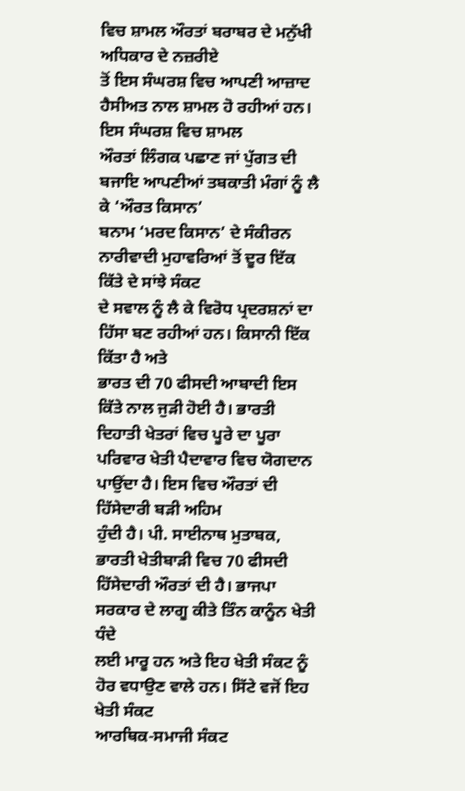ਵਿਚ ਸ਼ਾਮਲ ਔਰਤਾਂ ਬਰਾਬਰ ਦੇ ਮਨੁੱਖੀ ਅਧਿਕਾਰ ਦੇ ਨਜ਼ਰੀਏ
ਤੋਂ ਇਸ ਸੰਘਰਸ਼ ਵਿਚ ਆਪਣੀ ਆਜ਼ਾਦ ਹੈਸੀਅਤ ਨਾਲ ਸ਼ਾਮਲ ਹੋ ਰਹੀਆਂ ਹਨ। ਇਸ ਸੰਘਰਸ਼ ਵਿਚ ਸ਼ਾਮਲ
ਔਰਤਾਂ ਲਿੰਗਕ ਪਛਾਣ ਜਾਂ ਪੁੱਗਤ ਦੀ ਬਜਾਇ ਆਪਣੀਆਂ ਤਬਕਾਤੀ ਮੰਗਾਂ ਨੂੰ ਲੈ ਕੇ ‘ਔਰਤ ਕਿਸਾਨ’
ਬਨਾਮ ‘ਮਰਦ ਕਿਸਾਨ’ ਦੇ ਸੰਕੀਰਨ ਨਾਰੀਵਾਦੀ ਮੁਹਾਵਰਿਆਂ ਤੋਂ ਦੂਰ ਇੱਕ ਕਿੱਤੇ ਦੇ ਸਾਂਝੇ ਸੰਕਟ
ਦੇ ਸਵਾਲ ਨੂੰ ਲੈ ਕੇ ਵਿਰੋਧ ਪ੍ਰਦਰਸ਼ਨਾਂ ਦਾ ਹਿੱਸਾ ਬਣ ਰਹੀਆਂ ਹਨ। ਕਿਸਾਨੀ ਇੱਕ ਕਿੱਤਾ ਹੈ ਅਤੇ
ਭਾਰਤ ਦੀ 70 ਫੀਸਦੀ ਆਬਾਦੀ ਇਸ ਕਿੱਤੇ ਨਾਲ ਜੁੜੀ ਹੋਈ ਹੈ। ਭਾਰਤੀ ਦਿਹਾਤੀ ਖੇਤਰਾਂ ਵਿਚ ਪੂਰੇ ਦਾ ਪੂਰਾ
ਪਰਿਵਾਰ ਖੇਤੀ ਪੈਦਾਵਾਰ ਵਿਚ ਯੋਗਦਾਨ ਪਾਉਂਦਾ ਹੈ। ਇਸ ਵਿਚ ਔਰਤਾਂ ਦੀ ਹਿੱਸੇਦਾਰੀ ਬੜੀ ਅਹਿਮ
ਹੁੰਦੀ ਹੈ। ਪੀ. ਸਾਈਨਾਥ ਮੁਤਾਬਕ, ਭਾਰਤੀ ਖੇਤੀਬਾੜੀ ਵਿਚ 70 ਫੀਸਦੀ ਹਿੱਸੇਦਾਰੀ ਔਰਤਾਂ ਦੀ ਹੈ। ਭਾਜਪਾ ਸਰਕਾਰ ਦੇ ਲਾਗੂ ਕੀਤੇ ਤਿੰਨ ਕਾਨੂੰਨ ਖੇਤੀ ਧੰਦੇ
ਲਈ ਮਾਰੂ ਹਨ ਅਤੇ ਇਹ ਖੇਤੀ ਸੰਕਟ ਨੂੰ ਹੋਰ ਵਧਾਉਣ ਵਾਲੇ ਹਨ। ਸਿੱਟੇ ਵਜੋਂ ਇਹ ਖੇਤੀ ਸੰਕਟ
ਆਰਥਿਕ-ਸਮਾਜੀ ਸੰਕਟ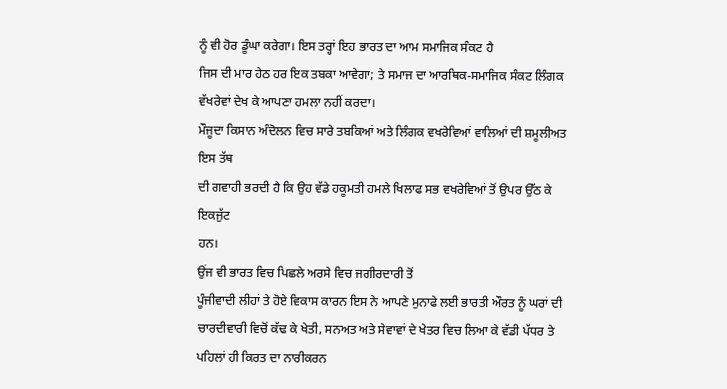ਨੂੰ ਵੀ ਹੋਰ ਡੂੰਘਾ ਕਰੇਗਾ। ਇਸ ਤਰ੍ਹਾਂ ਇਹ ਭਾਰਤ ਦਾ ਆਮ ਸਮਾਜਿਕ ਸੰਕਟ ਹੈ
ਜਿਸ ਦੀ ਮਾਰ ਹੇਠ ਹਰ ਇਕ ਤਬਕਾ ਆਵੇਗਾ; ਤੇ ਸਮਾਜ ਦਾ ਆਰਥਿਕ-ਸਮਾਜਿਕ ਸੰਕਟ ਲਿੰਗਕ ਵੱਖਰੇਵਾਂ ਦੇਖ ਕੇ ਆਪਣਾ ਹਮਲਾ ਨਹੀਂ ਕਰਦਾ।
ਮੌਜੂਦਾ ਕਿਸਾਨ ਅੰਦੋਲਨ ਵਿਚ ਸਾਰੇ ਤਬਕਿਆਂ ਅਤੇ ਲਿੰਗਕ ਵਖਰੇਵਿਆਂ ਵਾਲਿਆਂ ਦੀ ਸ਼ਮੂਲੀਅਤ ਇਸ ਤੱਥ
ਦੀ ਗਵਾਹੀ ਭਰਦੀ ਹੈ ਕਿ ਉਹ ਵੱਡੇ ਹਕੂਮਤੀ ਹਮਲੇ ਖਿਲਾਫ ਸਭ ਵਖਰੇਵਿਆਂ ਤੋਂ ਉਪਰ ਉੱਠ ਕੇ ਇਕਜੁੱਟ
ਹਨ।
ਉਂਜ ਵੀ ਭਾਰਤ ਵਿਚ ਪਿਛਲੇ ਅਰਸੇ ਵਿਚ ਜਗੀਰਦਾਰੀ ਤੋਂ
ਪੂੰਜੀਵਾਦੀ ਲੀਹਾਂ ਤੇ ਹੋਏ ਵਿਕਾਸ ਕਾਰਨ ਇਸ ਨੇ ਆਪਣੇ ਮੁਨਾਫੇ ਲਈ ਭਾਰਤੀ ਔਰਤ ਨੂੰ ਘਰਾਂ ਦੀ
ਚਾਰਦੀਵਾਰੀ ਵਿਚੋਂ ਕੱਢ ਕੇ ਖੇਤੀ, ਸਨਅਤ ਅਤੇ ਸੇਵਾਵਾਂ ਦੇ ਖੇਤਰ ਵਿਚ ਲਿਆ ਕੇ ਵੱਡੀ ਪੱਧਰ ਤੇ ਪਹਿਲਾਂ ਹੀ ਕਿਰਤ ਦਾ ਨਾਰੀਕਰਨ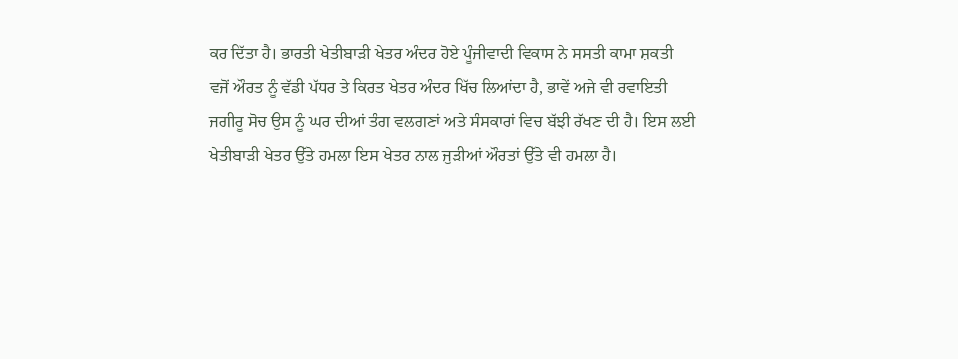ਕਰ ਦਿੱਤਾ ਹੈ। ਭਾਰਤੀ ਖੇਤੀਬਾੜੀ ਖੇਤਰ ਅੰਦਰ ਹੋਏ ਪੂੰਜੀਵਾਦੀ ਵਿਕਾਸ ਨੇ ਸਸਤੀ ਕਾਮਾ ਸ਼ਕਤੀ
ਵਜੋਂ ਔਰਤ ਨੂੰ ਵੱਡੀ ਪੱਧਰ ਤੇ ਕਿਰਤ ਖੇਤਰ ਅੰਦਰ ਖਿੱਚ ਲਿਆਂਦਾ ਹੈ, ਭਾਵੇਂ ਅਜੇ ਵੀ ਰਵਾਇਤੀ
ਜਗੀਰੂ ਸੋਚ ਉਸ ਨੂੰ ਘਰ ਦੀਆਂ ਤੰਗ ਵਲਗਣਾਂ ਅਤੇ ਸੰਸਕਾਰਾਂ ਵਿਚ ਬੱਝੀ ਰੱਖਣ ਦੀ ਹੈ। ਇਸ ਲਈ
ਖੇਤੀਬਾੜੀ ਖੇਤਰ ਉੱਤੇ ਹਮਲਾ ਇਸ ਖੇਤਰ ਨਾਲ ਜੁੜੀਆਂ ਔਰਤਾਂ ਉੱਤੇ ਵੀ ਹਮਲਾ ਹੈ।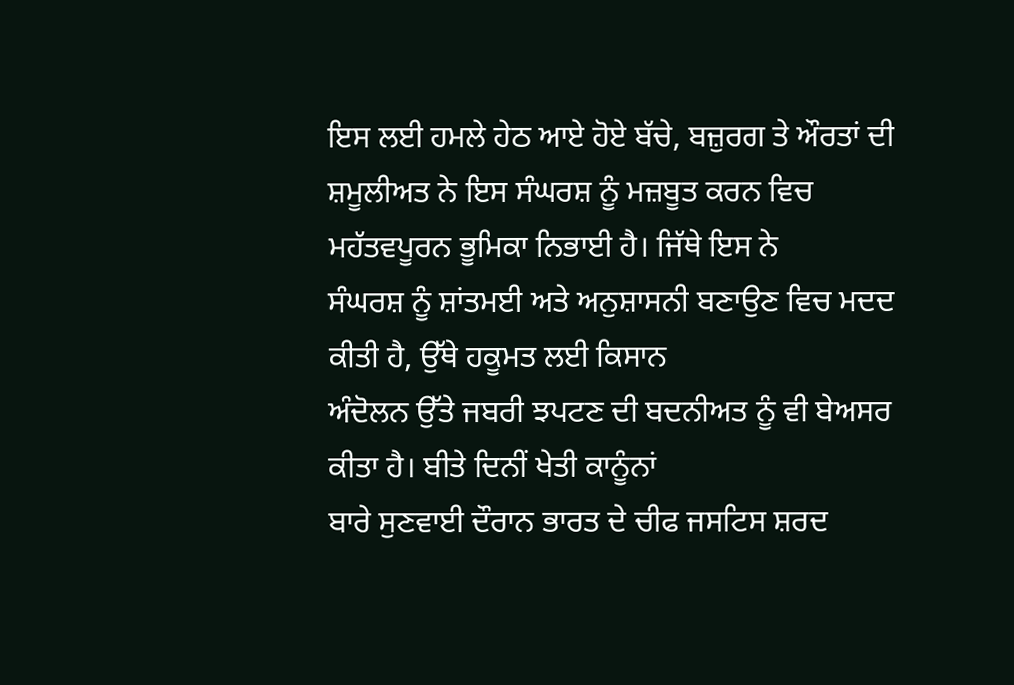ਇਸ ਲਈ ਹਮਲੇ ਹੇਠ ਆਏ ਹੋਏ ਬੱਚੇ, ਬਜ਼ੁਰਗ ਤੇ ਔਰਤਾਂ ਦੀ
ਸ਼ਮੂਲੀਅਤ ਨੇ ਇਸ ਸੰਘਰਸ਼ ਨੂੰ ਮਜ਼ਬੂਤ ਕਰਨ ਵਿਚ ਮਹੱਤਵਪੂਰਨ ਭੂਮਿਕਾ ਨਿਭਾਈ ਹੈ। ਜਿੱਥੇ ਇਸ ਨੇ
ਸੰਘਰਸ਼ ਨੂੰ ਸ਼ਾਂਤਮਈ ਅਤੇ ਅਨੁਸ਼ਾਸਨੀ ਬਣਾਉਣ ਵਿਚ ਮਦਦ ਕੀਤੀ ਹੈ, ਉੱਥੇ ਹਕੂਮਤ ਲਈ ਕਿਸਾਨ
ਅੰਦੋਲਨ ਉੱਤੇ ਜਬਰੀ ਝਪਟਣ ਦੀ ਬਦਨੀਅਤ ਨੂੰ ਵੀ ਬੇਅਸਰ ਕੀਤਾ ਹੈ। ਬੀਤੇ ਦਿਨੀਂ ਖੇਤੀ ਕਾਨੂੰਨਾਂ
ਬਾਰੇ ਸੁਣਵਾਈ ਦੌਰਾਨ ਭਾਰਤ ਦੇ ਚੀਫ ਜਸਟਿਸ ਸ਼ਰਦ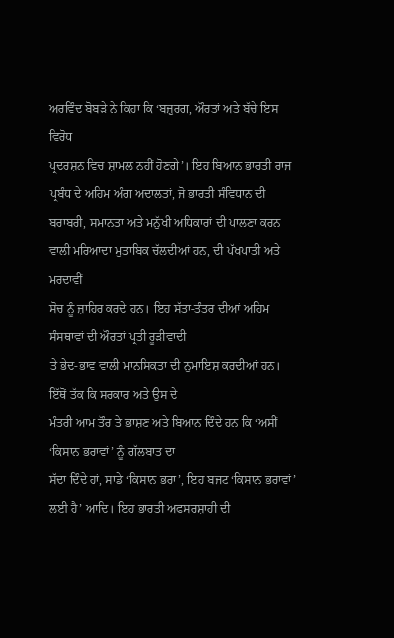ਅਰਵਿੰਦ ਬੋਬੜੇ ਨੇ ਕਿਹਾ ਕਿ ‘ਬਜ਼ੁਰਗ, ਔਰਤਾਂ ਅਤੇ ਬੱਚੇ ਇਸ ਵਿਰੋਧ
ਪ੍ਰਦਰਸ਼ਨ ਵਿਚ ਸ਼ਾਮਲ ਨਹੀਂ ਹੋਣਗੇ’। ਇਹ ਬਿਆਨ ਭਾਰਤੀ ਰਾਜ ਪ੍ਰਬੰਧ ਦੇ ਅਹਿਮ ਅੰਗ ਅਦਾਲਤਾਂ, ਜੋ ਭਾਰਤੀ ਸੰਵਿਧਾਨ ਦੀ
ਬਰਾਬਰੀ, ਸਮਾਨਤਾ ਅਤੇ ਮਨੁੱਖੀ ਅਧਿਕਾਰਾਂ ਦੀ ਪਾਲਣਾ ਕਰਨ ਵਾਲੀ ਮਰਿਆਦਾ ਮੁਤਾਬਿਕ ਚੱਲਦੀਆਂ ਹਨ, ਦੀ ਪੱਖਪਾਤੀ ਅਤੇ ਮਰਦਾਵੀਂ
ਸੋਚ ਨੂੰ ਜ਼ਾਹਿਰ ਕਰਦੇ ਹਨ। ਇਹ ਸੱਤਾ-ਤੰਤਰ ਦੀਆਂ ਅਹਿਮ ਸੰਸਥਾਵਾਂ ਦੀ ਔਰਤਾਂ ਪ੍ਰਤੀ ਰੂੜੀਵਾਦੀ
ਤੇ ਭੇਦ-ਭਾਵ ਵਾਲੀ ਮਾਨਸਿਕਤਾ ਦੀ ਨੁਮਾਇਸ਼ ਕਰਦੀਆਂ ਹਨ। ਇੱਥੋਂ ਤੱਕ ਕਿ ਸਰਕਾਰ ਅਤੇ ਉਸ ਦੇ
ਮੰਤਰੀ ਆਮ ਤੌਰ ਤੇ ਭਾਸ਼ਣ ਅਤੇ ਬਿਆਨ ਦਿੰਦੇ ਹਨ ਕਿ ‘ਅਸੀਂ ‘ਕਿਸਾਨ ਭਰਾਵਾਂ’ ਨੂੰ ਗੱਲਬਾਤ ਦਾ
ਸੱਦਾ ਦਿੰਦੇ ਹਾਂ, ਸਾਡੇ ‘ਕਿਸਾਨ ਭਰਾ’, ਇਹ ਬਜਟ ‘ਕਿਸਾਨ ਭਰਾਵਾਂ’ ਲਈ ਹੈ’ ਆਦਿ। ਇਹ ਭਾਰਤੀ ਅਫਸਰਸ਼ਾਹੀ ਦੀ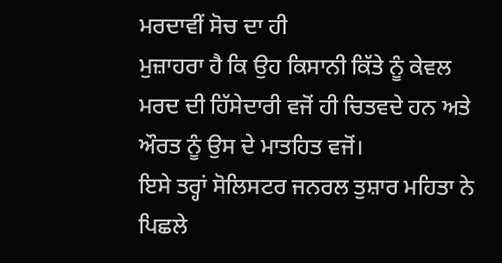ਮਰਦਾਵੀਂ ਸੋਚ ਦਾ ਹੀ
ਮੁਜ਼ਾਹਰਾ ਹੈ ਕਿ ਉਹ ਕਿਸਾਨੀ ਕਿੱਤੇ ਨੂੰ ਕੇਵਲ ਮਰਦ ਦੀ ਹਿੱਸੇਦਾਰੀ ਵਜੋਂ ਹੀ ਚਿਤਵਦੇ ਹਨ ਅਤੇ
ਔਰਤ ਨੂੰ ਉਸ ਦੇ ਮਾਤਹਿਤ ਵਜੋਂ।
ਇਸੇ ਤਰ੍ਹਾਂ ਸੋਲਿਸਟਰ ਜਨਰਲ ਤੁਸ਼ਾਰ ਮਹਿਤਾ ਨੇ ਪਿਛਲੇ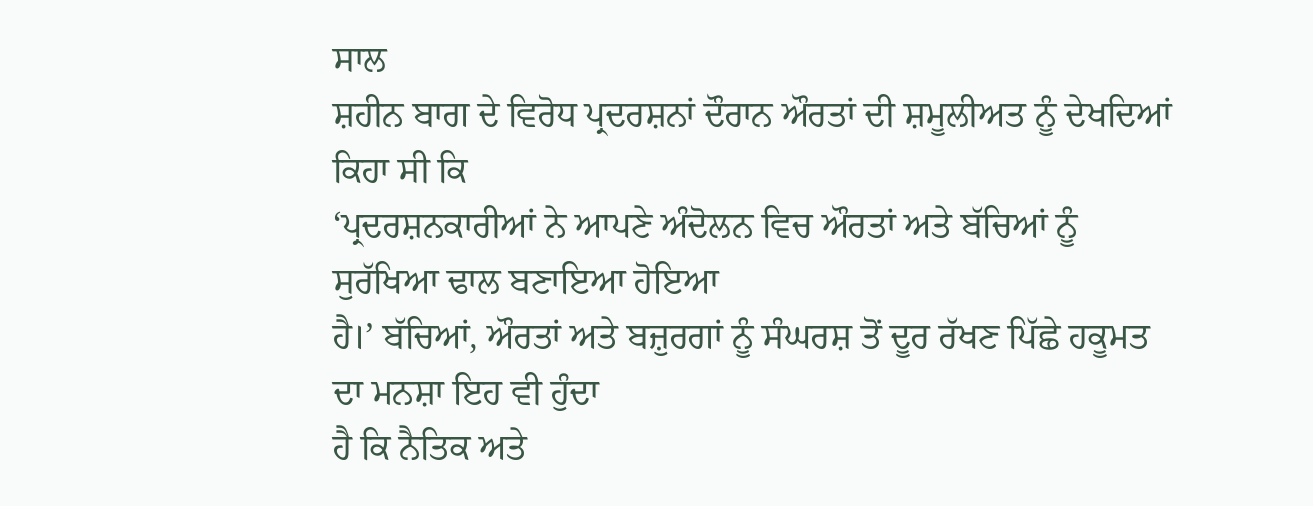ਸਾਲ
ਸ਼ਹੀਨ ਬਾਗ ਦੇ ਵਿਰੋਧ ਪ੍ਰਦਰਸ਼ਨਾਂ ਦੌਰਾਨ ਔਰਤਾਂ ਦੀ ਸ਼ਮੂਲੀਅਤ ਨੂੰ ਦੇਖਦਿਆਂ ਕਿਹਾ ਸੀ ਕਿ
‘ਪ੍ਰਦਰਸ਼ਨਕਾਰੀਆਂ ਨੇ ਆਪਣੇ ਅੰਦੋਲਨ ਵਿਚ ਔਰਤਾਂ ਅਤੇ ਬੱਚਿਆਂ ਨੂੰ ਸੁਰੱਖਿਆ ਢਾਲ ਬਣਾਇਆ ਹੋਇਆ
ਹੈ।’ ਬੱਚਿਆਂ, ਔਰਤਾਂ ਅਤੇ ਬਜ਼ੁਰਗਾਂ ਨੂੰ ਸੰਘਰਸ਼ ਤੋਂ ਦੂਰ ਰੱਖਣ ਪਿੱਛੇ ਹਕੂਮਤ ਦਾ ਮਨਸ਼ਾ ਇਹ ਵੀ ਹੁੰਦਾ
ਹੈ ਕਿ ਨੈਤਿਕ ਅਤੇ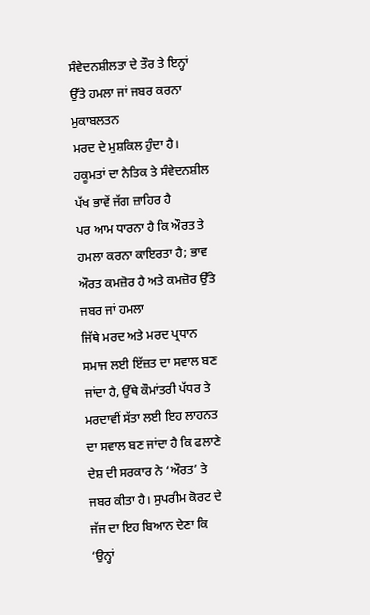ਸੰਵੇਦਨਸ਼ੀਲਤਾ ਦੇ ਤੌਰ ਤੇ ਇਨ੍ਹਾਂ ਉੱਤੇ ਹਮਲਾ ਜਾਂ ਜਬਰ ਕਰਨਾ ਮੁਕਾਬਲਤਨ
ਮਰਦ ਦੇ ਮੁਸ਼ਕਿਲ ਹੁੰਦਾ ਹੈ। ਹਕੂਮਤਾਂ ਦਾ ਨੈਤਿਕ ਤੇ ਸੰਵੇਦਨਸ਼ੀਲ ਪੱਖ ਭਾਵੇਂ ਜੱਗ ਜ਼ਾਹਿਰ ਹੈ
ਪਰ ਆਮ ਧਾਰਨਾ ਹੈ ਕਿ ਔਰਤ ਤੇ ਹਮਲਾ ਕਰਨਾ ਕਾਇਰਤਾ ਹੈ; ਭਾਵ ਔਰਤ ਕਮਜ਼ੋਰ ਹੈ ਅਤੇ ਕਮਜ਼ੋਰ ਉੱਤੇ ਜਬਰ ਜਾਂ ਹਮਲਾ
ਜਿੱਥੇ ਮਰਦ ਅਤੇ ਮਰਦ ਪ੍ਰਧਾਨ ਸਮਾਜ ਲਈ ਇੱਜ਼ਤ ਦਾ ਸਵਾਲ ਬਣ ਜਾਂਦਾ ਹੈ, ਉੱਥੇ ਕੌਮਾਂਤਰੀ ਪੱਧਰ ਤੇ
ਮਰਦਾਵੀਂ ਸੱਤਾ ਲਈ ਇਹ ਲਾਹਨਤ ਦਾ ਸਵਾਲ ਬਣ ਜਾਂਦਾ ਹੈ ਕਿ ਫਲਾਣੇ ਦੇਸ਼ ਦੀ ਸਰਕਾਰ ਨੇ ‘ਔਰਤ’ ਤੇ
ਜਬਰ ਕੀਤਾ ਹੈ। ਸੁਪਰੀਮ ਕੋਰਟ ਦੇ ਜੱਜ ਦਾ ਇਹ ਬਿਆਨ ਦੇਣਾ ਕਿ ‘ਉਨ੍ਹਾਂ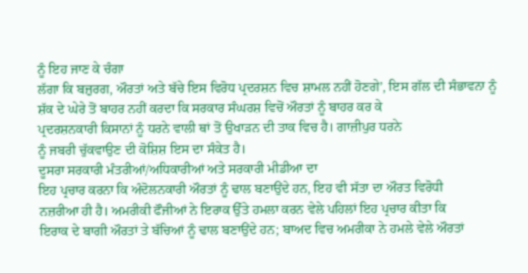ਨੂੰ ਇਹ ਜਾਣ ਕੇ ਚੰਗਾ
ਲੱਗਾ ਕਿ ਬਜ਼ੁਰਗ, ਔਰਤਾਂ ਅਤੇ ਬੱਚੇ ਇਸ ਵਿਰੋਧ ਪ੍ਰਦਰਸ਼ਨ ਵਿਚ ਸ਼ਾਮਲ ਨਹੀਂ ਹੋਣਗੇ’, ਇਸ ਗੱਲ ਦੀ ਸੰਭਾਵਨਾ ਨੂੰ
ਸ਼ੱਕ ਦੇ ਘੇਰੇ ਤੋਂ ਬਾਹਰ ਨਹੀਂ ਕਰਦਾ ਕਿ ਸਰਕਾਰ ਸੰਘਰਸ਼ ਵਿਚੋਂ ਔਰਤਾਂ ਨੂੰ ਬਾਹਰ ਕਰ ਕੇ
ਪ੍ਰਦਰਸ਼ਨਕਾਰੀ ਕਿਸਾਨਾਂ ਨੂੰ ਧਰਨੇ ਵਾਲੀ ਥਾਂ ਤੋਂ ਉਖਾੜਨ ਦੀ ਤਾਕ ਵਿਚ ਹੈ। ਗਾਜ਼ੀਪੁਰ ਧਰਨੇ
ਨੂੰ ਜਬਰੀ ਚੁੱਕਵਾਉਣ ਦੀ ਕੋਸ਼ਿਸ਼ ਇਸ ਦਾ ਸੰਕੇਤ ਹੈ।
ਦੂਸਰਾ ਸਰਕਾਰੀ ਮੰਤਰੀਆਂ/ਅਧਿਕਾਰੀਆਂ ਅਤੇ ਸਰਕਾਰੀ ਮੀਡੀਆ ਦਾ
ਇਹ ਪ੍ਰਚਾਰ ਕਰਨਾ ਕਿ ਅੰਦੋਲਨਕਾਰੀ ਔਰਤਾਂ ਨੂੰ ਢਾਲ ਬਣਾਉਂਦੇ ਹਨ, ਇਹ ਵੀ ਸੱਤਾ ਦਾ ਔਰਤ ਵਿਰੋਧੀ
ਨਜ਼ਰੀਆ ਹੀ ਹੈ। ਅਮਰੀਕੀ ਫੌਜੀਆਂ ਨੇ ਇਰਾਕ ਉੱਤੇ ਹਮਲਾ ਕਰਨ ਵੇਲੇ ਪਹਿਲਾਂ ਇਹ ਪ੍ਰਚਾਰ ਕੀਤਾ ਕਿ
ਇਰਾਕ ਦੇ ਬਾਗੀ ਔਰਤਾਂ ਤੇ ਬੱਚਿਆਂ ਨੂੰ ਢਾਲ ਬਣਾਉਂਦੇ ਹਨ; ਬਾਅਦ ਵਿਚ ਅਮਰੀਕਾ ਨੇ ਹਮਲੇ ਵੇਲੇ ਔਰਤਾਂ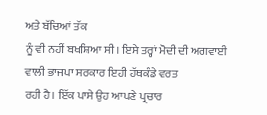ਅਤੇ ਬੱਚਿਆਂ ਤੱਕ
ਨੂੰ ਵੀ ਨਹੀਂ ਬਖਸ਼ਿਆ ਸੀ। ਇਸੇ ਤਰ੍ਹਾਂ ਮੋਦੀ ਦੀ ਅਗਵਾਈ ਵਾਲੀ ਭਾਜਪਾ ਸਰਕਾਰ ਇਹੀ ਹੱਥਕੰਡੇ ਵਰਤ
ਰਹੀ ਹੈ। ਇੱਕ ਪਾਸੇ ਉਹ ਆਪਣੇ ਪ੍ਰਚਾਰ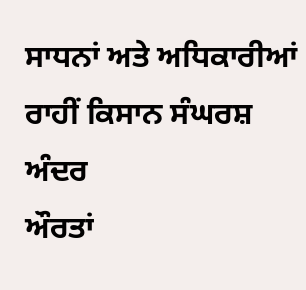ਸਾਧਨਾਂ ਅਤੇ ਅਧਿਕਾਰੀਆਂ ਰਾਹੀਂ ਕਿਸਾਨ ਸੰਘਰਸ਼ ਅੰਦਰ
ਔਰਤਾਂ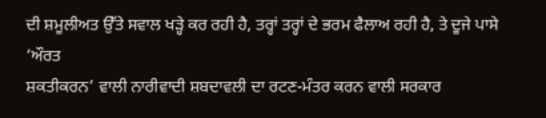ਦੀ ਸ਼ਮੂਲੀਅਤ ਉੱਤੇ ਸਵਾਲ ਖੜ੍ਹੇ ਕਰ ਰਹੀ ਹੈ, ਤਰ੍ਹਾਂ ਤਰ੍ਹਾਂ ਦੇ ਭਰਮ ਫੈਲਾਅ ਰਹੀ ਹੈ, ਤੇ ਦੂਜੇ ਪਾਸੇ ‘ਔਰਤ
ਸ਼ਕਤੀਕਰਨ’ ਵਾਲੀ ਨਾਰੀਵਾਦੀ ਸ਼ਬਦਾਵਲੀ ਦਾ ਰਟਣ-ਮੰਤਰ ਕਰਨ ਵਾਲੀ ਸਰਕਾਰ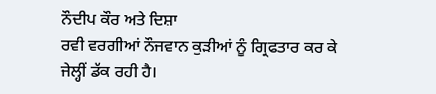ਨੌਦੀਪ ਕੌਰ ਅਤੇ ਦਿਸ਼ਾ
ਰਵੀ ਵਰਗੀਆਂ ਨੌਜਵਾਨ ਕੁੜੀਆਂ ਨੂੰ ਗ੍ਰਿਫਤਾਰ ਕਰ ਕੇ ਜੇਲ੍ਹੀਂ ਡੱਕ ਰਹੀ ਹੈ।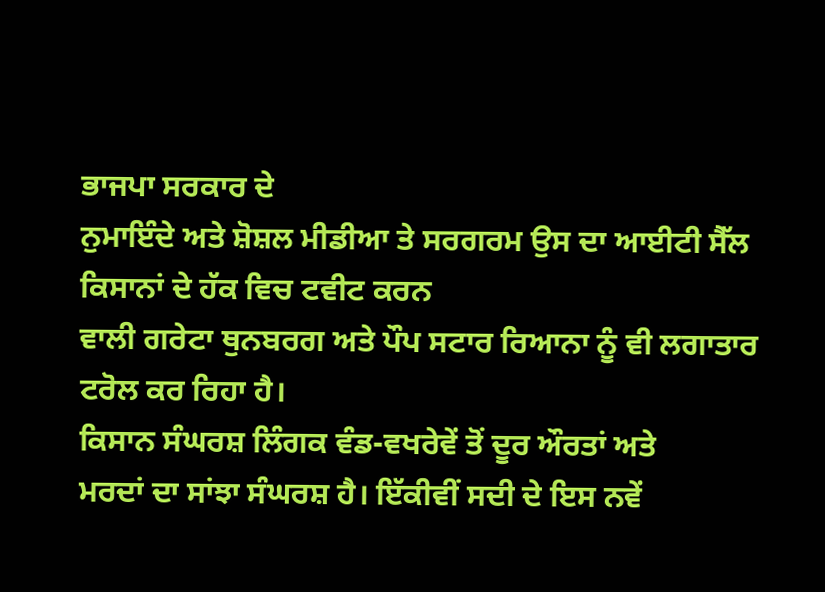ਭਾਜਪਾ ਸਰਕਾਰ ਦੇ
ਨੁਮਾਇੰਦੇ ਅਤੇ ਸ਼ੋਸ਼ਲ ਮੀਡੀਆ ਤੇ ਸਰਗਰਮ ਉਸ ਦਾ ਆਈਟੀ ਸੈੱਲ ਕਿਸਾਨਾਂ ਦੇ ਹੱਕ ਵਿਚ ਟਵੀਟ ਕਰਨ
ਵਾਲੀ ਗਰੇਟਾ ਥੁਨਬਰਗ ਅਤੇ ਪੌਪ ਸਟਾਰ ਰਿਆਨਾ ਨੂੰ ਵੀ ਲਗਾਤਾਰ ਟਰੋਲ ਕਰ ਰਿਹਾ ਹੈ।
ਕਿਸਾਨ ਸੰਘਰਸ਼ ਲਿੰਗਕ ਵੰਡ-ਵਖਰੇਵੇਂ ਤੋਂ ਦੂਰ ਔਰਤਾਂ ਅਤੇ
ਮਰਦਾਂ ਦਾ ਸਾਂਝਾ ਸੰਘਰਸ਼ ਹੈ। ਇੱਕੀਵੀਂ ਸਦੀ ਦੇ ਇਸ ਨਵੇਂ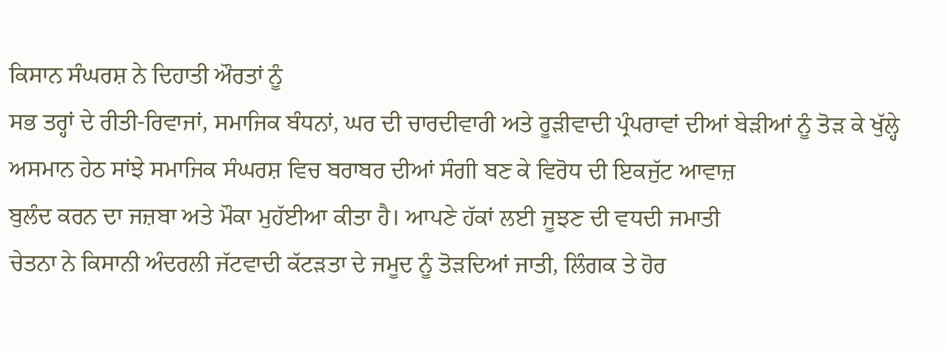ਕਿਸਾਨ ਸੰਘਰਸ਼ ਨੇ ਦਿਹਾਤੀ ਔਰਤਾਂ ਨੂੰ
ਸਭ ਤਰ੍ਹਾਂ ਦੇ ਰੀਤੀ-ਰਿਵਾਜਾਂ, ਸਮਾਜਿਕ ਬੰਧਨਾਂ, ਘਰ ਦੀ ਚਾਰਦੀਵਾਰੀ ਅਤੇ ਰੂੜੀਵਾਦੀ ਪ੍ਰੰਪਰਾਵਾਂ ਦੀਆਂ ਬੇੜੀਆਂ ਨੂੰ ਤੋੜ ਕੇ ਖੁੱਲ੍ਹੇ
ਅਸਮਾਨ ਹੇਠ ਸਾਂਝੇ ਸਮਾਜਿਕ ਸੰਘਰਸ਼ ਵਿਚ ਬਰਾਬਰ ਦੀਆਂ ਸੰਗੀ ਬਣ ਕੇ ਵਿਰੋਧ ਦੀ ਇਕਜੁੱਟ ਆਵਾਜ਼
ਬੁਲੰਦ ਕਰਨ ਦਾ ਜਜ਼ਬਾ ਅਤੇ ਮੌਕਾ ਮੁਹੱਈਆ ਕੀਤਾ ਹੈ। ਆਪਣੇ ਹੱਕਾਂ ਲਈ ਜੂਝਣ ਦੀ ਵਧਦੀ ਜਮਾਤੀ
ਚੇਤਨਾ ਨੇ ਕਿਸਾਨੀ ਅੰਦਰਲੀ ਜੱਟਵਾਦੀ ਕੱਟੜਤਾ ਦੇ ਜਮੂਦ ਨੂੰ ਤੋੜਦਿਆਂ ਜਾਤੀ, ਲਿੰਗਕ ਤੇ ਹੋਰ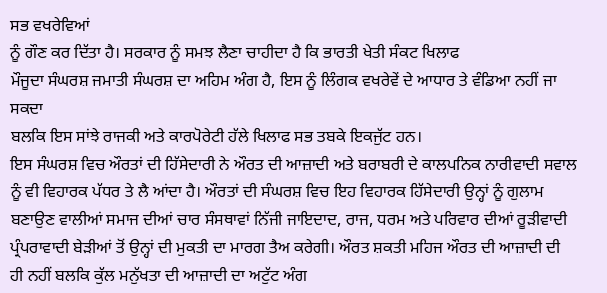ਸਭ ਵਖਰੇਵਿਆਂ
ਨੂੰ ਗੌਣ ਕਰ ਦਿੱਤਾ ਹੈ। ਸਰਕਾਰ ਨੂੰ ਸਮਝ ਲੈਣਾ ਚਾਹੀਦਾ ਹੈ ਕਿ ਭਾਰਤੀ ਖੇਤੀ ਸੰਕਟ ਖਿਲਾਫ
ਮੌਜੂਦਾ ਸੰਘਰਸ਼ ਜਮਾਤੀ ਸੰਘਰਸ਼ ਦਾ ਅਹਿਮ ਅੰਗ ਹੈ, ਇਸ ਨੂੰ ਲਿੰਗਕ ਵਖਰੇਵੇਂ ਦੇ ਆਧਾਰ ਤੇ ਵੰਡਿਆ ਨਹੀਂ ਜਾ ਸਕਦਾ
ਬਲਕਿ ਇਸ ਸਾਂਝੇ ਰਾਜਕੀ ਅਤੇ ਕਾਰਪੋਰੇਟੀ ਹੱਲੇ ਖਿਲਾਫ ਸਭ ਤਬਕੇ ਇਕਜੁੱਟ ਹਨ।
ਇਸ ਸੰਘਰਸ਼ ਵਿਚ ਔਰਤਾਂ ਦੀ ਹਿੱਸੇਦਾਰੀ ਨੇ ਔਰਤ ਦੀ ਆਜ਼ਾਦੀ ਅਤੇ ਬਰਾਬਰੀ ਦੇ ਕਾਲਪਨਿਕ ਨਾਰੀਵਾਦੀ ਸਵਾਲ ਨੂੰ ਵੀ ਵਿਹਾਰਕ ਪੱਧਰ ਤੇ ਲੈ ਆਂਦਾ ਹੈ। ਔਰਤਾਂ ਦੀ ਸੰਘਰਸ਼ ਵਿਚ ਇਹ ਵਿਹਾਰਕ ਹਿੱਸੇਦਾਰੀ ਉਨ੍ਹਾਂ ਨੂੰ ਗੁਲਾਮ ਬਣਾਉਣ ਵਾਲੀਆਂ ਸਮਾਜ ਦੀਆਂ ਚਾਰ ਸੰਸਥਾਵਾਂ ਨਿੱਜੀ ਜਾਇਦਾਦ, ਰਾਜ, ਧਰਮ ਅਤੇ ਪਰਿਵਾਰ ਦੀਆਂ ਰੂੜੀਵਾਦੀ ਪ੍ਰੰਪਰਾਵਾਦੀ ਬੇੜੀਆਂ ਤੋਂ ਉਨ੍ਹਾਂ ਦੀ ਮੁਕਤੀ ਦਾ ਮਾਰਗ ਤੈਅ ਕਰੇਗੀ। ਔਰਤ ਸ਼ਕਤੀ ਮਹਿਜ ਔਰਤ ਦੀ ਆਜ਼ਾਦੀ ਦੀ ਹੀ ਨਹੀਂ ਬਲਕਿ ਕੁੱਲ ਮਨੁੱਖਤਾ ਦੀ ਆਜ਼ਾਦੀ ਦਾ ਅਟੁੱਟ ਅੰਗ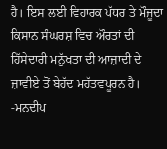ਹੈ। ਇਸ ਲਈ ਵਿਹਾਰਕ ਪੱਧਰ ਤੇ ਮੌਜੂਦਾ ਕਿਸਾਨ ਸੰਘਰਸ਼ ਵਿਚ ਔਰਤਾਂ ਦੀ ਹਿੱਸੇਦਾਰੀ ਮਨੁੱਖਤਾ ਦੀ ਆਜ਼ਾਦੀ ਦੇ ਜ਼ਾਵੀਏ ਤੋਂ ਬੇਹੱਦ ਮਹੱਤਵਪੂਰਨ ਹੈ।
-ਮਨਦੀਪ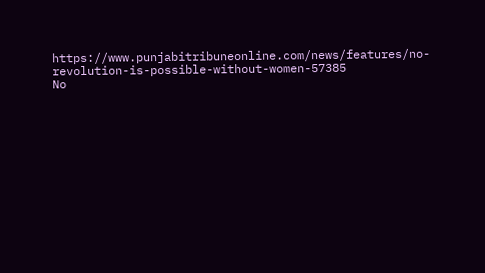https://www.punjabitribuneonline.com/news/features/no-revolution-is-possible-without-women-57385
No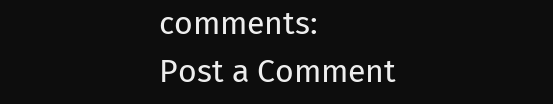comments:
Post a Comment